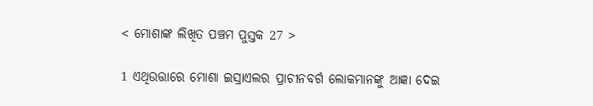< ମୋଶାଙ୍କ ଲିଖିତ ପଞ୍ଚମ ପୁସ୍ତକ 27 >

1 ଏଥିଉତ୍ତାରେ ମୋଶା ଇସ୍ରାଏଲର ପ୍ରାଚୀନବର୍ଗ ଲୋକମାନଙ୍କୁ ଆଜ୍ଞା ଦେଇ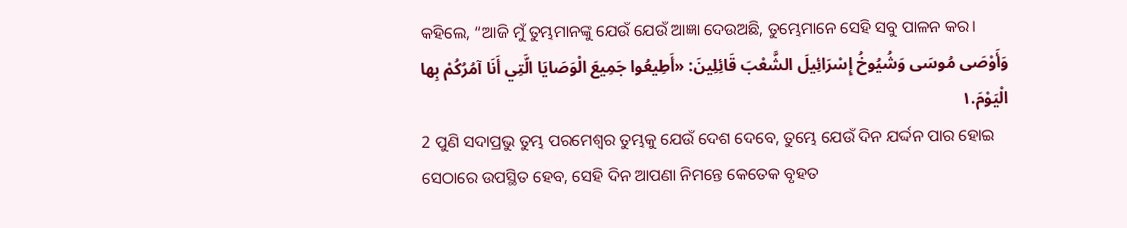କହିଲେ, “ଆଜି ମୁଁ ତୁମ୍ଭମାନଙ୍କୁ ଯେଉଁ ଯେଉଁ ଆଜ୍ଞା ଦେଉଅଛି, ତୁମ୍ଭେମାନେ ସେହି ସବୁ ପାଳନ କର।
وَأَوْصَى مُوسَى وَشُيُوخُ إِسْرَائِيلَ الشَّعْبَ قَائِلِينَ: «أَطِيعُوا جَمِيعَ الْوَصَايَا الَّتِي أَنَا آمُرُكُمْ بِها الْيَوْمَ.١
2 ପୁଣି ସଦାପ୍ରଭୁ ତୁମ୍ଭ ପରମେଶ୍ୱର ତୁମ୍ଭକୁ ଯେଉଁ ଦେଶ ଦେବେ, ତୁମ୍ଭେ ଯେଉଁ ଦିନ ଯର୍ଦ୍ଦନ ପାର ହୋଇ ସେଠାରେ ଉପସ୍ଥିତ ହେବ, ସେହି ଦିନ ଆପଣା ନିମନ୍ତେ କେତେକ ବୃହତ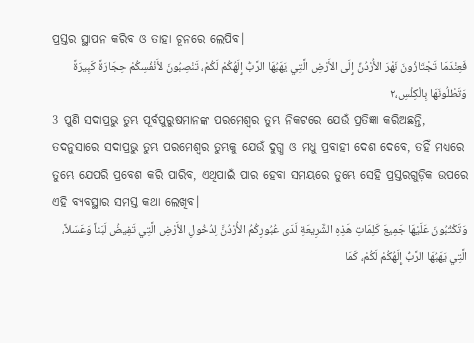ପ୍ରସ୍ତର ସ୍ଥାପନ କରିବ ଓ ତାହା ଚୂନରେ ଲେପିବ।
فَعِنْدَمَا تَجْتَازُونَ نَهْرَ الأُرْدُنِّ إِلَى الأَرْضِ الَّتِي يَهَبُهَا الرَّبُّ إِلَهُكُمْ لَكُمْ، تَنْصِبُونَ لأَنْفُسِكُمْ حِجَارَةً كَبِيرَةً وَتَطْلُونَهَا بِالْكِلْسِ،٢
3 ପୁଣି ସଦାପ୍ରଭୁ ତୁମ୍ଭ ପୂର୍ବପୁରୁଷମାନଙ୍କ ପରମେଶ୍ୱର ତୁମ୍ଭ ନିକଟରେ ଯେଉଁ ପ୍ରତିଜ୍ଞା କରିଅଛନ୍ତି, ତଦନୁସାରେ ସଦାପ୍ରଭୁ ତୁମ୍ଭ ପରମେଶ୍ୱର ତୁମ୍ଭକୁ ଯେଉଁ ଦୁଗ୍ଧ ଓ ମଧୁ ପ୍ରବାହୀ ଦେଶ ଦେବେ, ତହିଁ ମଧ୍ୟରେ ତୁମ୍ଭେ ଯେପରି ପ୍ରବେଶ କରି ପାରିବ, ଏଥିପାଇଁ ପାର ହେବା ସମୟରେ ତୁମ୍ଭେ ସେହି ପ୍ରସ୍ତରଗୁଡ଼ିକ ଉପରେ ଏହି ବ୍ୟବସ୍ଥାର ସମସ୍ତ କଥା ଲେଖିବ।
وَتَكْتُبُونَ عَلَيْهَا جَمِيعَ كَلِمَاتِ هَذِهِ الشَّرِيعَةِ لَدَى عُبُورِكُمُ الأُرْدُنَّ لِدُخُولِ الأَرْضِ الَّتِي تَفِيضُ لَبَناً وَعَسَلاً، الَّتِي يَهَبُهَا الرَّبُّ إِلَهُكُمْ لَكُمْ، كَمَا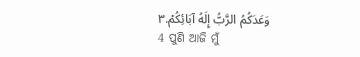وَعَدَكُمُ الرَّبُّ إِلَهُ آبَائِكُمْ.٣
4 ପୁଣି ଆଜି ମୁଁ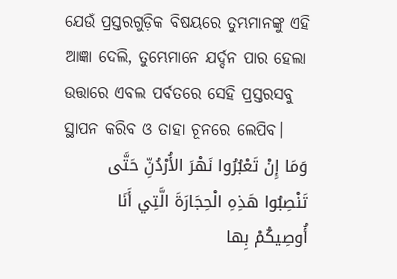ଯେଉଁ ପ୍ରସ୍ତରଗୁଡ଼ିକ ବିଷୟରେ ତୁମ୍ଭମାନଙ୍କୁ ଏହି ଆଜ୍ଞା ଦେଲି, ତୁମ୍ଭେମାନେ ଯର୍ଦ୍ଦନ ପାର ହେଲା ଉତ୍ତାରେ ଏବଲ ପର୍ବତରେ ସେହି ପ୍ରସ୍ତରସବୁ ସ୍ଥାପନ କରିବ ଓ ତାହା ଚୂନରେ ଲେପିବ।
وَمَا إِنْ تَعْبُرُوا نَهْرَ الأُرْدُنِّ حَتَّى تَنْصِبُوا هَذِهِ الْحِجَارَةَ الَّتِي أَنَا أُوصِيكُمْ بِها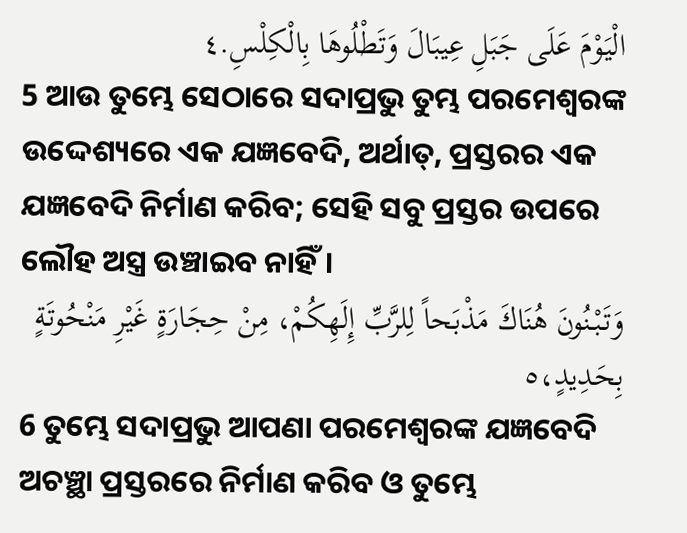الْيَوْمَ عَلَى جَبَلِ عِيبَالَ وَتَطْلُوهَا بِالْكِلْسِ.٤
5 ଆଉ ତୁମ୍ଭେ ସେଠାରେ ସଦାପ୍ରଭୁ ତୁମ୍ଭ ପରମେଶ୍ୱରଙ୍କ ଉଦ୍ଦେଶ୍ୟରେ ଏକ ଯଜ୍ଞବେଦି, ଅର୍ଥାତ୍‍, ପ୍ରସ୍ତରର ଏକ ଯଜ୍ଞବେଦି ନିର୍ମାଣ କରିବ; ସେହି ସବୁ ପ୍ରସ୍ତର ଉପରେ ଲୌହ ଅସ୍ତ୍ର ଉଞ୍ଚାଇବ ନାହିଁ।
وَتَبْنُونَ هُنَاكَ مَذْبَحاً لِلرَّبِّ إِلَهِكُمْ، مِنْ حِجَارَةٍ غَيْرِ مَنْحُوتَةٍ بِحَدِيدٍ،٥
6 ତୁମ୍ଭେ ସଦାପ୍ରଭୁ ଆପଣା ପରମେଶ୍ୱରଙ୍କ ଯଜ୍ଞବେଦି ଅଚଞ୍ଛା ପ୍ରସ୍ତରରେ ନିର୍ମାଣ କରିବ ଓ ତୁମ୍ଭେ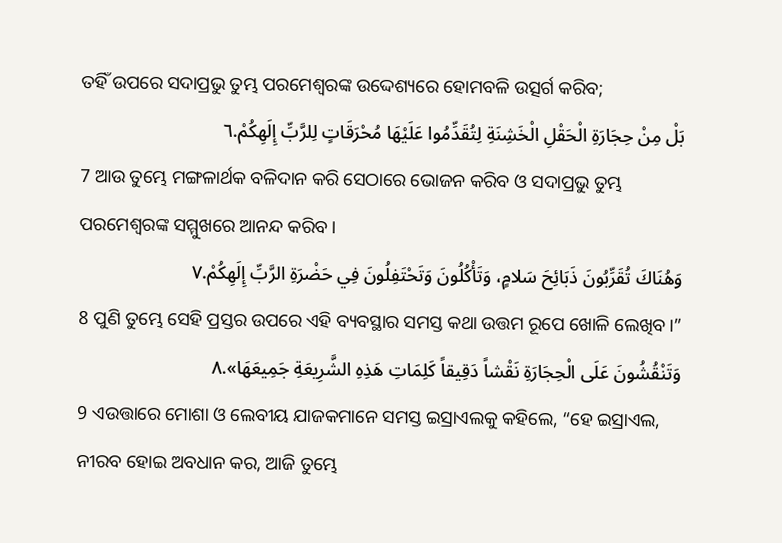ତହିଁ ଉପରେ ସଦାପ୍ରଭୁ ତୁମ୍ଭ ପରମେଶ୍ୱରଙ୍କ ଉଦ୍ଦେଶ୍ୟରେ ହୋମବଳି ଉତ୍ସର୍ଗ କରିବ;
بَلْ مِنْ حِجَارَةِ الْحَقْلِ الْخَشِنَةِ لِتُقَدِّمُوا عَلَيْهَا مُحْرَقَاتٍ لِلرَّبِّ إِلَهِكُمْ.٦
7 ଆଉ ତୁମ୍ଭେ ମଙ୍ଗଳାର୍ଥକ ବଳିଦାନ କରି ସେଠାରେ ଭୋଜନ କରିବ ଓ ସଦାପ୍ରଭୁ ତୁମ୍ଭ ପରମେଶ୍ୱରଙ୍କ ସମ୍ମୁଖରେ ଆନନ୍ଦ କରିବ।
وَهُنَاكَ تُقَرِّبُونَ ذَبَائِحَ سَلامٍ، وَتَأْكُلُونَ وَتَحْتَفِلُونَ فِي حَضْرَةِ الرَّبِّ إِلَهِكُمْ.٧
8 ପୁଣି ତୁମ୍ଭେ ସେହି ପ୍ରସ୍ତର ଉପରେ ଏହି ବ୍ୟବସ୍ଥାର ସମସ୍ତ କଥା ଉତ୍ତମ ରୂପେ ଖୋଳି ଲେଖିବ।”
وَتَنْقُشُونَ عَلَى الْحِجَارَةِ نَقْشاً دَقِيقاً كَلِمَاتِ هَذِهِ الشَّرِيعَةِ جَمِيعَهَا».٨
9 ଏଉତ୍ତାରେ ମୋଶା ଓ ଲେବୀୟ ଯାଜକମାନେ ସମସ୍ତ ଇସ୍ରାଏଲକୁ କହିଲେ, “ହେ ଇସ୍ରାଏଲ, ନୀରବ ହୋଇ ଅବଧାନ କର, ଆଜି ତୁମ୍ଭେ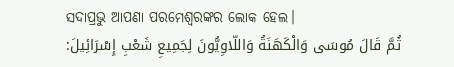ସଦାପ୍ରଭୁ ଆପଣା ପରମେଶ୍ୱରଙ୍କର ଲୋକ ହେଲ।
ثُمَّ قَالَ مُوسَى وَالْكَهَنَةُ وَاللّاوِيُّونَ لِجَمِيعِ شَعْبِ إِسْرَائِيلَ: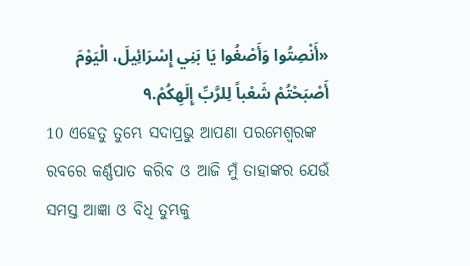«أَنْصِتُوا وَأَصْغُوا يَا بَنِي إِسْرَائِيلَ، الْيَوْمَ أَصْبَحْتُمْ شَعْباً لِلرَّبِّ إِلَهِكُمْ.٩
10 ଏହେତୁ ତୁମ୍ଭେ ସଦାପ୍ରଭୁ ଆପଣା ପରମେଶ୍ୱରଙ୍କ ରବରେ କର୍ଣ୍ଣପାତ କରିବ ଓ ଆଜି ମୁଁ ତାହାଙ୍କର ଯେଉଁ ସମସ୍ତ ଆଜ୍ଞା ଓ ବିଧି ତୁମ୍ଭକୁ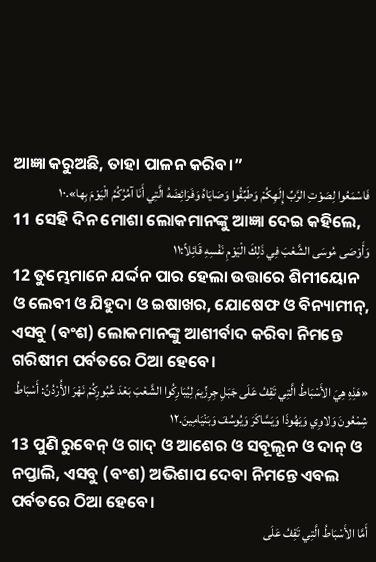ଆଜ୍ଞା କରୁଅଛି, ତାହା ପାଳନ କରିବ।”
فَاسْمَعُوا لِصَوْتِ الرَّبِّ إِلَهِكُمْ وَطَبِّقُوا وَصَايَاهُ وَفَرَائِضَهُ الَّتِي أَنَا آمُرُكُمُ الْيَوْمَ بِها».١٠
11 ସେହି ଦିନ ମୋଶା ଲୋକମାନଙ୍କୁ ଆଜ୍ଞା ଦେଇ କହିଲେ,
وَأَوْصَى مُوسَى الشَّعْبَ فِي ذَلِكَ الْيَوْمِ نَفْسِهِ قَائِلاً:١١
12 ତୁମ୍ଭେମାନେ ଯର୍ଦ୍ଦନ ପାର ହେଲା ଉତ୍ତାରେ ଶିମୀୟୋନ ଓ ଲେବୀ ଓ ଯିହୁଦା ଓ ଇଷାଖର, ଯୋଷେଫ ଓ ବିନ୍ୟାମୀନ୍, ଏସବୁ (ବଂଶ) ଲୋକମାନଙ୍କୁ ଆଶୀର୍ବାଦ କରିବା ନିମନ୍ତେ ଗରିଷୀମ ପର୍ବତରେ ଠିଆ ହେବେ।
«هَذِهِ هِيَ الأَسْبَاطُ الَّتِي تَقِفُ عَلَى جَبَلِ جِرِزِّيمَ لِيُبَارِكُوا الشَّعْبَ بَعْدَ عُبُورِكُمْ نَهْرَ الأُرْدُنِّ: أَسْبَاطُ شِمْعُونَ وَلاوِي وَيَهُوذَا وَيَسَّاكَرَ وَيُوسُفَ وَبَنْيَامِينَ.١٢
13 ପୁଣି ରୁବେନ୍‍ ଓ ଗାଦ୍‍ ଓ ଆଶେର ଓ ସବୂଲୂନ ଓ ଦାନ୍ ଓ ନପ୍ତାଲି, ଏସବୁ (ବଂଶ) ଅଭିଶାପ ଦେବା ନିମନ୍ତେ ଏବଲ ପର୍ବତରେ ଠିଆ ହେବେ।
أَمَّا الأَسْبَاطُ الَّتِي تَقِفُ عَلَى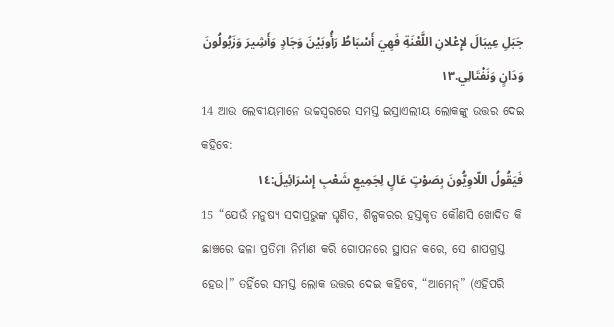جَبَلِ عِيبَالَ لإِعْلانِ اللَّعْنَةِ فَهِيَ أَسْبَاطُ رَأُوبَيْنَ وَجَادٍ وَأَشِيرَ وَزَبُولُونَ وَدَانٍ وَنَفْتَالِي.١٣
14 ଆଉ ଲେବୀୟମାନେ ଉଚ୍ଚସ୍ୱରରେ ସମସ୍ତ ଇସ୍ରାଏଲୀୟ ଲୋକଙ୍କୁ ଉତ୍ତର ଦେଇ କହିବେ:
فَيَقُولُ اللّاوِيُّونَ بِصَوْتٍ عَالٍ لِجَمِيعِ شَعْبِ إِسْرَائِيلَ:١٤
15 “ଯେଉଁ ମନୁଷ୍ୟ ସଦାପ୍ରଭୁଙ୍କ ଘୃଣିତ, ଶିଳ୍ପକରର ହସ୍ତକୃତ କୌଣସି ଖୋଦିତ କି ଛାଞ୍ଚରେ ଢଳା ପ୍ରତିମା ନିର୍ମାଣ କରି ଗୋପନରେ ସ୍ଥାପନ କରେ, ସେ ଶାପଗ୍ରସ୍ତ ହେଉ।” ତହିଁରେ ସମସ୍ତ ଲୋକ ଉତ୍ତର ଦେଇ କହିବେ, “ଆମେନ୍‍” (ଏହିପରି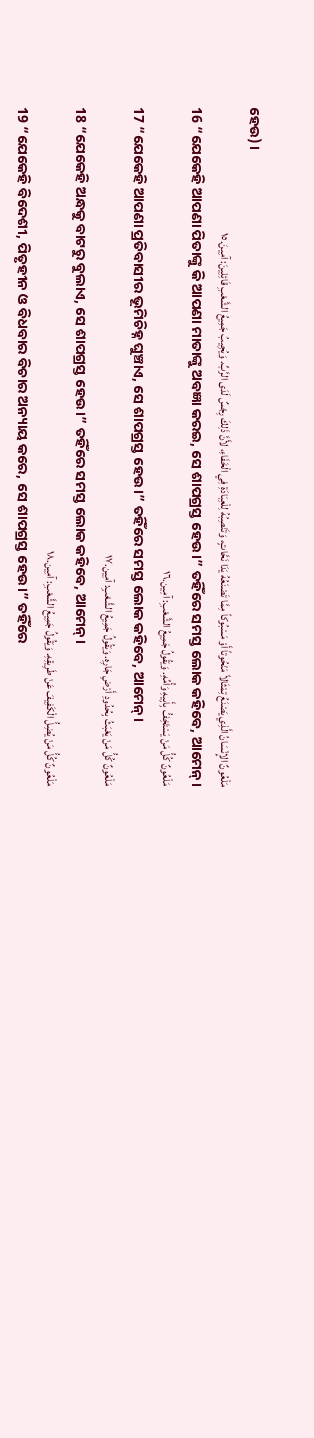ହେଉ)।
مَلْعُونٌ الإِنْسَانُ الَّذِي يَصْنَعُ تِمْثَالاً مَنْحُوتاً أَوْ مَسْبُوكاً مِمَّا تَصْنَعُهُ يَدَا نَحَّاتٍ، وَتَنْصِبُهُ لِلْعِبَادَةِ فِي الْخَفَاءِ، لأَنَّ ذَلِكَ رِجْسٌ لَدَى الرَّبِّ. وَيُجِيبُ جَمِيعُ الشَّعْبِ قَائِلِينَ: آمِينَ.١٥
16 “ଯେକେହି ଆପଣା ପିତାଙ୍କୁ କି ଆପଣା ମାତାଙ୍କୁ ଅବଜ୍ଞା କରଇ, ସେ ଶାପଗ୍ରସ୍ତ ହେଉ।” ତହିଁରେ ସମସ୍ତ ଲୋକ କହିବେ, ଆମେନ୍‍।
مَلْعُونٌ كُلُّ مَنْ يَسْتَخِفُّ بِأَبِيهِ وَأُمِّهِ. وَيَقُولُ جَمِيعُ الشَّعْبِ: آمِين.١٦
17 “ଯେକେହି ଆପଣା ପ୍ରତିବାସୀର ଭୂମିଚିହ୍ନ ଘୁଞ୍ଚାଏ, ସେ ଶାପଗ୍ରସ୍ତ ହେଉ।” ତହିଁରେ ସମସ୍ତ ଲୋକ କହିବେ, ଆମେନ୍‍।
مَلْعُونٌ كُلُّ مَنْ يَعْبَثُ بِحُدُودِ أَرْضِ جَارِهِ. وَيَقُولُ جَمِيعُ الشَّعْبِ: آمِين.١٧
18 “ଯେକେହି ଅନ୍ଧକୁ ବାଟରୁ ବୁଲାଏ, ସେ ଶାପଗ୍ରସ୍ତ ହେଉ।” ତହିଁରେ ସମସ୍ତ ଲୋକ କହିବେ, ଆମେନ୍‍।
مَلْعُونٌ كُلُّ مَنْ يُضِلُّ الْكَفِيفَ عَنْ طَرِيقِهِ. وَيَقُولُ جَمِيعُ الشَّعْبِ: آمِين.١٨
19 “ଯେକେହି ବିଦେଶୀ, ପିତୃହୀନ ଓ ବିଧବାର ବିଚାର ଅନ୍ୟାୟ କରେ, ସେ ଶାପଗ୍ରସ୍ତ ହେଉ।” ତହିଁରେ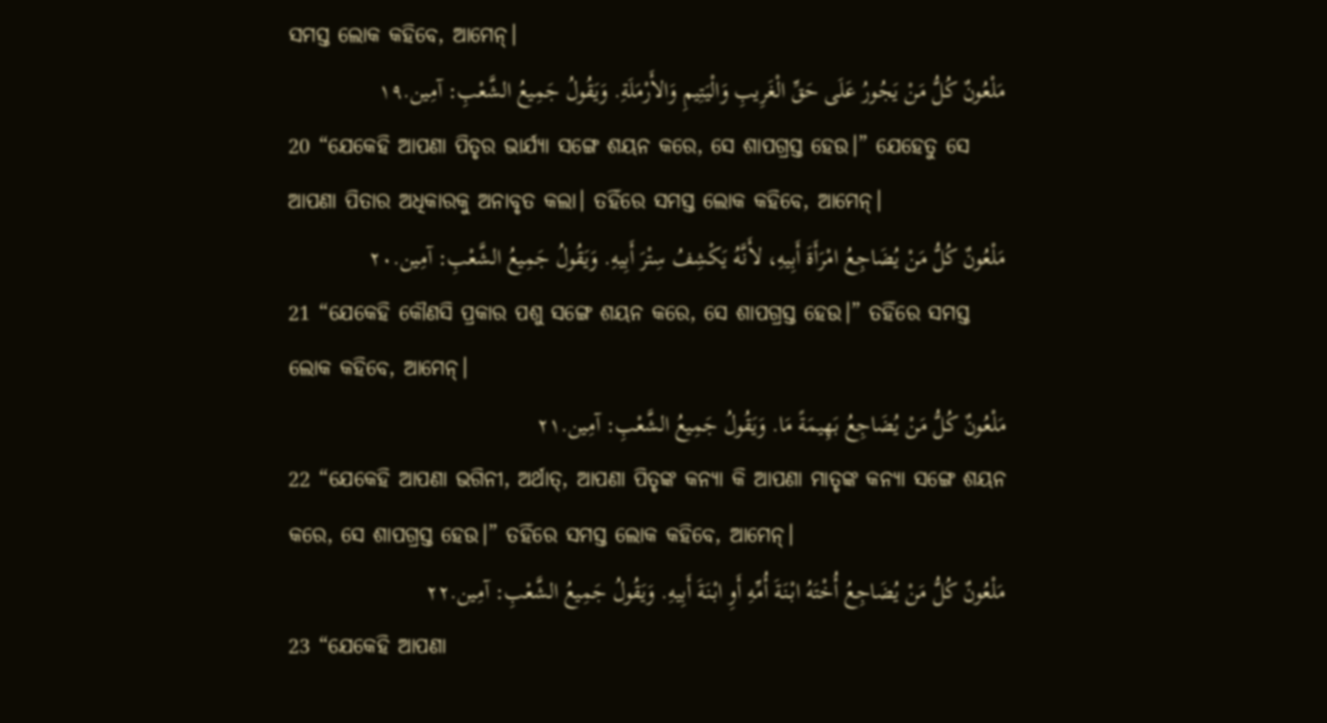ସମସ୍ତ ଲୋକ କହିବେ, ଆମେନ୍‍।
مَلْعُونٌ كُلُّ مَنْ يَجُورُ عَلَى حَقِّ الْغَرِيبِ وَالْيَتِيمِ وَالأَرْمَلَةِ. وَيَقُولُ جَمِيعُ الشَّعْبِ: آمِين.١٩
20 “ଯେକେହି ଆପଣା ପିତୃର ଭାର୍ଯ୍ୟା ସଙ୍ଗେ ଶୟନ କରେ, ସେ ଶାପଗ୍ରସ୍ତ ହେଉ।” ଯେହେତୁ ସେ ଆପଣା ପିତାର ଅଧିକାରକୁ ଅନାବୃତ କଲା। ତହିଁରେ ସମସ୍ତ ଲୋକ କହିବେ, ଆମେନ୍‍।
مَلْعُونٌ كُلُّ مَنْ يُضَاجِعُ امْرَأَةَ أَبِيهِ، لأَنَّهُ يَكْشِفُ سِتْرَ أَبِيهِ. وَيَقُولُ جَمِيعُ الشَّعْبِ: آمِين.٢٠
21 “ଯେକେହି କୌଣସି ପ୍ରକାର ପଶୁ ସଙ୍ଗେ ଶୟନ କରେ, ସେ ଶାପଗ୍ରସ୍ତ ହେଉ।” ତହିଁରେ ସମସ୍ତ ଲୋକ କହିବେ, ଆମେନ୍‍।
مَلْعُونٌ كُلُّ مَنْ يُضَاجِعُ بَهِيمَةً مَا. وَيَقُولُ جَمِيعُ الشَّعْبِ: آمِين.٢١
22 “ଯେକେହି ଆପଣା ଭଗିନୀ, ଅର୍ଥାତ୍‍, ଆପଣା ପିତୃଙ୍କ କନ୍ୟା କି ଆପଣା ମାତୃଙ୍କ କନ୍ୟା ସଙ୍ଗେ ଶୟନ କରେ, ସେ ଶାପଗ୍ରସ୍ତ ହେଉ।” ତହିଁରେ ସମସ୍ତ ଲୋକ କହିବେ, ଆମେନ୍‍।
مَلْعُونٌ كُلُّ مَنْ يُضَاجِعُ أُخْتَهُ ابْنَةَ أُمِّهِ أَوِ ابْنَةَ أَبِيهِ. وَيَقُولُ جَمِيعُ الشَّعْبِ: آمِين.٢٢
23 “ଯେକେହି ଆପଣା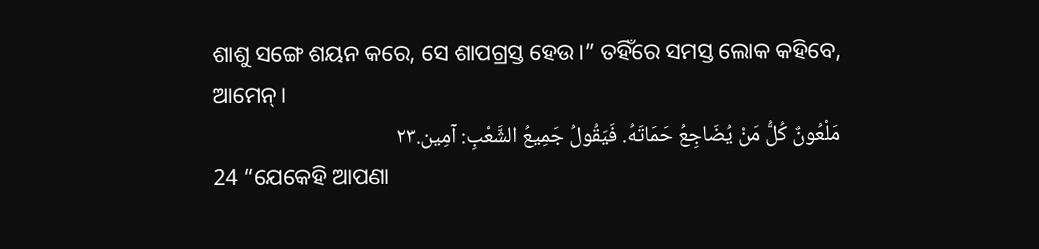ଶାଶୁ ସଙ୍ଗେ ଶୟନ କରେ, ସେ ଶାପଗ୍ରସ୍ତ ହେଉ।” ତହିଁରେ ସମସ୍ତ ଲୋକ କହିବେ, ଆମେନ୍‍।
مَلْعُونٌ كُلُّ مَنْ يُضَاجِعُ حَمَاتَهُ. فَيَقُولُ جَمِيعُ الشَّعْبِ: آمِين.٢٣
24 “ଯେକେହି ଆପଣା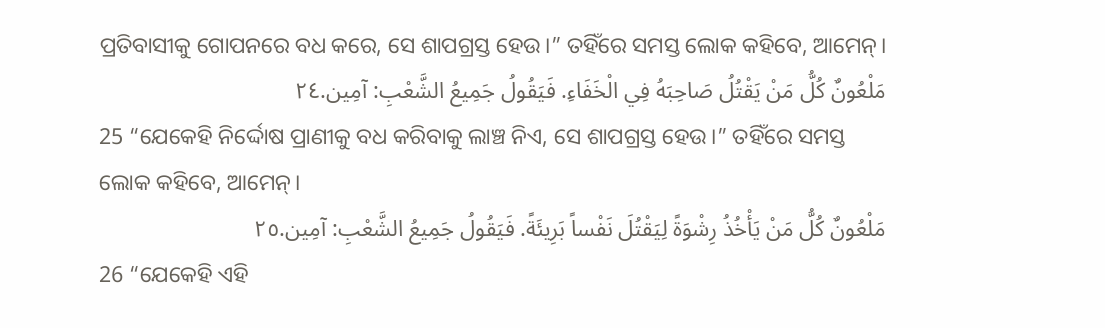ପ୍ରତିବାସୀକୁ ଗୋପନରେ ବଧ କରେ, ସେ ଶାପଗ୍ରସ୍ତ ହେଉ।” ତହିଁରେ ସମସ୍ତ ଲୋକ କହିବେ, ଆମେନ୍‍।
مَلْعُونٌ كُلُّ مَنْ يَقْتُلُ صَاحِبَهُ فِي الْخَفَاءِ. فَيَقُولُ جَمِيعُ الشَّعْبِ: آمِين.٢٤
25 “ଯେକେହି ନିର୍ଦ୍ଦୋଷ ପ୍ରାଣୀକୁ ବଧ କରିବାକୁ ଲାଞ୍ଚ ନିଏ, ସେ ଶାପଗ୍ରସ୍ତ ହେଉ।” ତହିଁରେ ସମସ୍ତ ଲୋକ କହିବେ, ଆମେନ୍‍।
مَلْعُونٌ كُلُّ مَنْ يَأْخُذُ رِشْوَةً لِيَقْتُلَ نَفْساً بَرِيئَةً. فَيَقُولُ جَمِيعُ الشَّعْبِ: آمِين.٢٥
26 “ଯେକେହି ଏହି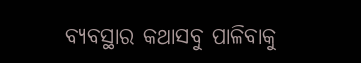ବ୍ୟବସ୍ଥାର କଥାସବୁ ପାଳିବାକୁ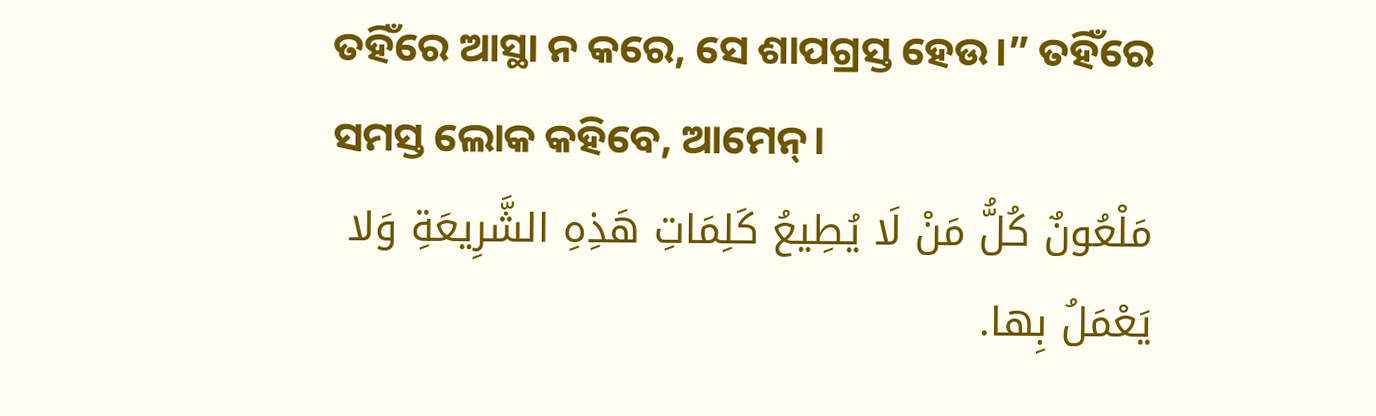ତହିଁରେ ଆସ୍ଥା ନ କରେ, ସେ ଶାପଗ୍ରସ୍ତ ହେଉ।” ତହିଁରେ ସମସ୍ତ ଲୋକ କହିବେ, ଆମେନ୍‍।
مَلْعُونٌ كُلُّ مَنْ لَا يُطِيعُ كَلِمَاتِ هَذِهِ الشَّرِيعَةِ وَلا يَعْمَلُ بِها.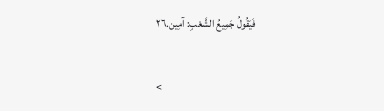فَيَقُولُ جَمِيعُ الشَّعْبِ: آمِين.٢٦

<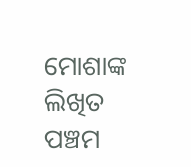ମୋଶାଙ୍କ ଲିଖିତ ପଞ୍ଚମ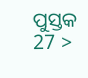ପୁସ୍ତକ 27 >